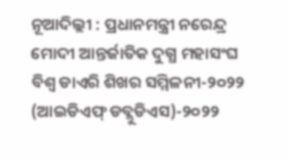ନୂଆଦିଲ୍ଲୀ : ପ୍ରଧାନମନ୍ତ୍ରୀ ନରେନ୍ଦ୍ର ମୋଦୀ ଆନ୍ତର୍ଜାତିକ ଦୁଗ୍ଧ ମହାସଂଘ ବିଶ୍ୱ ଡାଏରି ଶିଖର ସମ୍ମିଳନୀ-୨୦୨୨ (ଆଇଡିଏଫ୍ ଡବ୍ଲୁଡିଏସ)-୨୦୨୨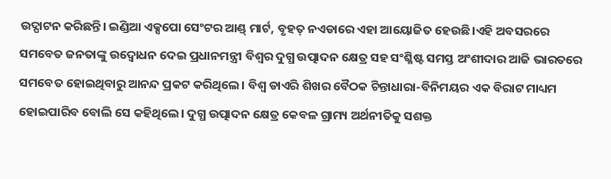ଉଦ୍ଘାଟନ କରିଛନ୍ତି। ଇଣ୍ଡିଆ ଏକ୍ସପୋ ସେଂଟର ଆଣ୍ଡ୍ ମାର୍ଟ, ବୃହତ୍ ନଏଡାରେ ଏହା ଆୟୋଜିତ ହେଉଛି।ଏହି ଅବସରରେ ସମବେତ ଜନତାଙ୍କୁ ଉଦ୍ବୋଧନ ଦେଇ ପ୍ରଧାନମନ୍ତ୍ରୀ ବିଶ୍ୱର ଦୁଗ୍ଧ ଉତ୍ପାଦନ କ୍ଷେତ୍ର ସହ ସଂଶ୍ଳିଷ୍ଟ ସମସ୍ତ ଅଂଶୀଦାର ଆଜି ଭାରତରେ ସମବେତ ହୋଇଥିବାରୁ ଆନନ୍ଦ ପ୍ରକଟ କରିଥିଲେ। ବିଶ୍ୱ ଡାଏରି ଶିଖର ବୈଠକ ଚିନ୍ତାଧାରା-ବିନିମୟର ଏକ ବିରାଟ ମାଧ୍ୟମ ହୋଇପାରିବ ବୋଲି ସେ କହିଥିଲେ। ଦୁଗ୍ଧ ଉତ୍ପାଦନ କ୍ଷେତ୍ର କେବଳ ଗ୍ରାମ୍ୟ ଅର୍ଥନୀତିକୁ ସଶକ୍ତ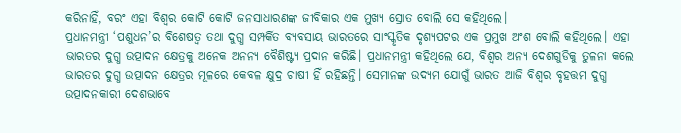କରିନାହିଁ, ବରଂ ଏହା ବିଶ୍ୱର କୋଟି କୋଟି ଜନସାଧାରଣଙ୍କ ଜୀବିକାର ଏକ ମୁଖ୍ୟ ସ୍ରୋତ ବୋଲି ସେ କହିଥିଲେ।
ପ୍ରଧାନମନ୍ତ୍ରୀ ‘ପଶୁଧନ’ର ବିଶେଷତ୍ୱ ତଥା ଦୁଗ୍ଧ ସମ୍ପର୍କିତ ବ୍ୟବସାୟ ଭାରତରେ ସାଂସ୍କୃତିକ ଦୃଶ୍ୟପଟର ଏକ ପ୍ରମୁଖ ଅଂଶ ବୋଲି କହିଥିଲେ। ଏହା ଭାରତର ଦୁଗ୍ଧ ଉତ୍ପାଦନ କ୍ଷେତ୍ରକୁ ଅନେକ ଅନନ୍ୟ ବୈଶିଷ୍ଟ୍ୟ ପ୍ରଦାନ କରିଛି। ପ୍ରଧାନମନ୍ତ୍ରୀ କହିଥିଲେ ଯେ, ବିଶ୍ୱର ଅନ୍ୟ ଦେଶଗୁଡିକୁ ତୁଳନା କଲେ ଭାରତର ଦୁଗ୍ଧ ଉତ୍ପାଦନ କ୍ଷେତ୍ରର ମୂଳରେ କେବଳ କ୍ଷୁଦ୍ର ଚାଷୀ ହିଁ ରହିଛନ୍ତି। ସେମାନଙ୍କ ଉଦ୍ୟମ ଯୋଗୁଁ ଭାରତ ଆଜି ବିଶ୍ୱର ବୃହତ୍ତମ ଦୁଗ୍ଧ ଉତ୍ପାଦନକାରୀ ଦେଶଭାବେ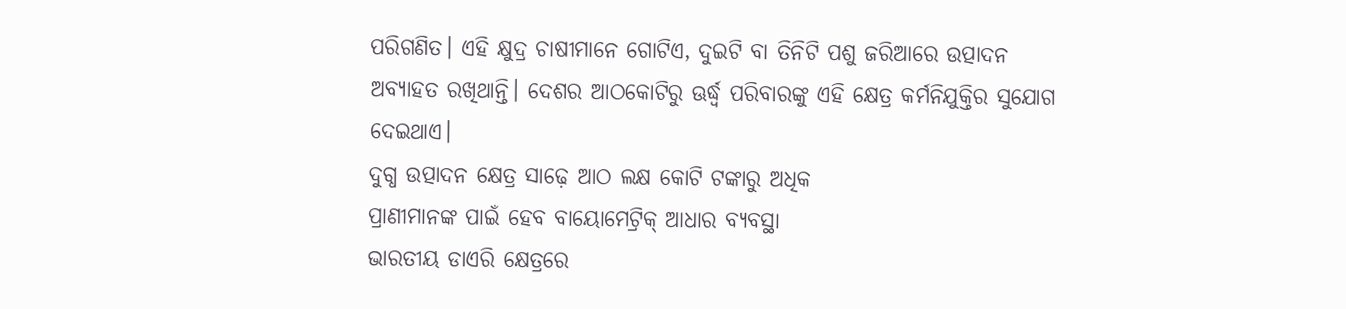ପରିଗଣିତ। ଏହି କ୍ଷୁଦ୍ର ଚାଷୀମାନେ ଗୋଟିଏ, ଦୁଇଟି ବା ତିନିଟି ପଶୁ ଜରିଆରେ ଉତ୍ପାଦନ ଅବ୍ୟାହତ ରଖିଥାନ୍ତି। ଦେଶର ଆଠକୋଟିରୁ ଊର୍ଦ୍ଧ୍ୱ ପରିବାରଙ୍କୁ ଏହି କ୍ଷେତ୍ର କର୍ମନିଯୁକ୍ତିର ସୁଯୋଗ ଦେଇଥାଏ।
ଦୁଗ୍ଧ ଉତ୍ପାଦନ କ୍ଷେତ୍ର ସାଢ଼େ ଆଠ ଲକ୍ଷ କୋଟି ଟଙ୍କାରୁ ଅଧିକ
ପ୍ରାଣୀମାନଙ୍କ ପାଇଁ ହେବ ବାୟୋମେଟ୍ରିକ୍ ଆଧାର ବ୍ୟବସ୍ଥା
ଭାରତୀୟ ଡାଏରି କ୍ଷେତ୍ରରେ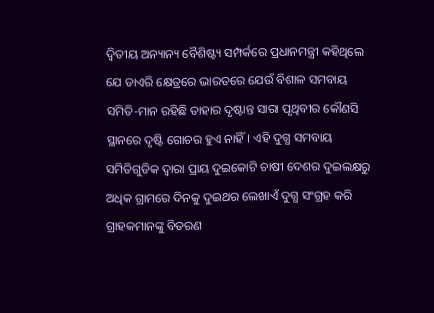ଦ୍ୱିତୀୟ ଅନ୍ୟାନ୍ୟ ବୈଶିଷ୍ଟ୍ୟ ସମ୍ପର୍କରେ ପ୍ରଧାନମନ୍ତ୍ରୀ କହିଥିଲେ ଯେ ଡାଏରି କ୍ଷେତ୍ରରେ ଭାରତରେ ଯେଉଁ ବିଶାଳ ସମବାୟ ସମିତି-ମାନ ରହିଛି ତାହାର ଦୃଷ୍ଟାନ୍ତ ସାରା ପୃଥିବୀର କୌଣସି ସ୍ଥାନରେ ଦୃଷ୍ଟି ଗୋଚର ହୁଏ ନାହିଁ। ଏହି ଦୁଗ୍ଧ ସମବାୟ ସମିତିଗୁଡିକ ଦ୍ୱାରା ପ୍ରାୟ ଦୁଇକୋଟି ଚାଷୀ ଦେଶର ଦୁଇଲକ୍ଷରୁ ଅଧିକ ଗ୍ରାମରେ ଦିନକୁ ଦୁଇଥର ଲେଖାଏଁ ଦୁଗ୍ଧ ସଂଗ୍ରହ କରି ଗ୍ରାହକମାନଙ୍କୁ ବିତରଣ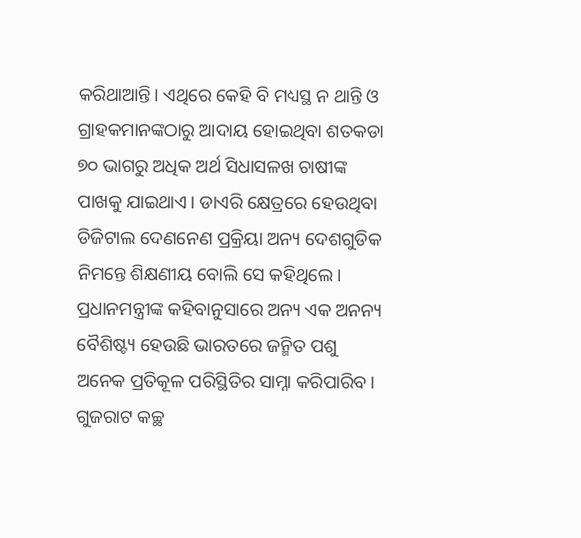କରିଥାଆନ୍ତି। ଏଥିରେ କେହି ବି ମଧ୍ୟସ୍ଥ ନ ଥାନ୍ତି ଓ ଗ୍ରାହକମାନଙ୍କଠାରୁ ଆଦାୟ ହୋଇଥିବା ଶତକଡା ୭୦ ଭାଗରୁ ଅଧିକ ଅର୍ଥ ସିଧାସଳଖ ଚାଷୀଙ୍କ ପାଖକୁ ଯାଇଥାଏ। ଡାଏରି କ୍ଷେତ୍ରରେ ହେଉଥିବା ଡିଜିଟାଲ ଦେଣନେଣ ପ୍ରକ୍ରିୟା ଅନ୍ୟ ଦେଶଗୁଡିକ ନିମନ୍ତେ ଶିକ୍ଷଣୀୟ ବୋଲି ସେ କହିଥିଲେ।
ପ୍ରଧାନମନ୍ତ୍ରୀଙ୍କ କହିବାନୁସାରେ ଅନ୍ୟ ଏକ ଅନନ୍ୟ ବୈଶିଷ୍ଟ୍ୟ ହେଉଛି ଭାରତରେ ଜନ୍ମିତ ପଶୁ ଅନେକ ପ୍ରତିକୂଳ ପରିସ୍ଥିତିର ସାମ୍ନା କରିପାରିବ। ଗୁଜରାଟ କଚ୍ଛ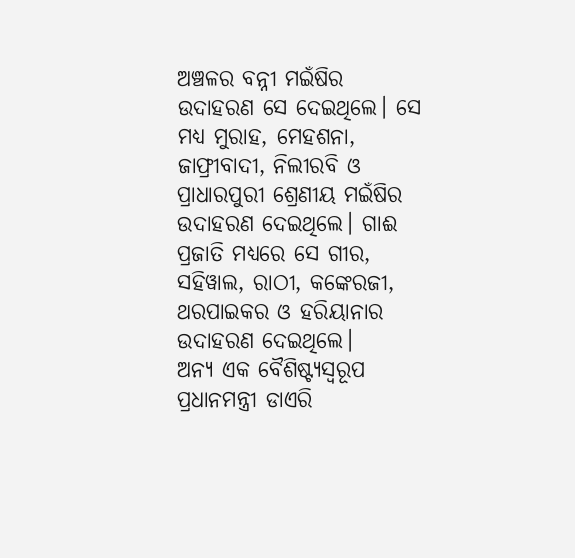ଅଞ୍ଚଳର ବନ୍ନୀ ମଇଁଷିର ଉଦାହରଣ ସେ ଦେଇଥିଲେ। ସେ ମଧ୍ୟ ମୁରାହ, ମେହଶନା, ଜାଫ୍ରୀବାଦୀ, ନିଲୀରବି ଓ ପ୍ରାଧାରପୁରୀ ଶ୍ରେଣୀୟ ମଇଁଷିର ଉଦାହରଣ ଦେଇଥିଲେ। ଗାଈ ପ୍ରଜାତି ମଧ୍ୟରେ ସେ ଗୀର, ସହିୱାଲ, ରାଠୀ, କଙ୍କେରଜୀ, ଥରପାଇକର ଓ ହରିୟାନାର ଉଦାହରଣ ଦେଇଥିଲେ।
ଅନ୍ୟ ଏକ ବୈଶିଷ୍ଟ୍ୟସ୍ୱରୂପ ପ୍ରଧାନମନ୍ତ୍ରୀ ଡାଏରି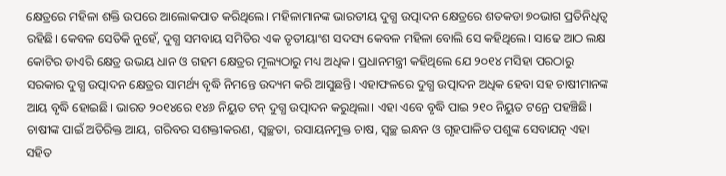କ୍ଷେତ୍ରରେ ମହିଳା ଶକ୍ତି ଉପରେ ଆଲୋକପାତ କରିଥିଲେ। ମହିଳାମାନଙ୍କ ଭାରତୀୟ ଦୁଗ୍ଧ ଉତ୍ପାଦନ କ୍ଷେତ୍ରରେ ଶତକଡା ୭୦ଭାଗ ପ୍ରତିନିଧିତ୍ୱ ରହିଛି। କେବଳ ସେତିକି ନୁହେଁ, ଦୁଗ୍ଧ ସମବାୟ ସମିତିର ଏକ ତୃତୀୟାଂଶ ସଦସ୍ୟ କେବଳ ମହିଳା ବୋଲି ସେ କହିଥିଲେ। ସାଢେ ଆଠ ଲକ୍ଷ କୋଟିର ଡାଏରି କ୍ଷେତ୍ର ଉଭୟ ଧାନ ଓ ଗହମ କ୍ଷେତ୍ରର ମୂଲ୍ୟଠାରୁ ମଧ୍ୟ ଅଧିକ। ପ୍ରଧାନମନ୍ତ୍ରୀ କହିଥିଲେ ଯେ ୨୦୧୪ ମସିହା ପରଠାରୁ ସରକାର ଦୁଗ୍ଧ ଉତ୍ପାଦନ କ୍ଷେତ୍ରର ସାମର୍ଥ୍ୟ ବୃଦ୍ଧି ନିମନ୍ତେ ଉଦ୍ୟମ କରି ଆସୁଛନ୍ତି। ଏହାଫଳରେ ଦୁଗ୍ଧ ଉତ୍ପାଦନ ଅଧିକ ହେବା ସହ ଚାଷୀମାନଙ୍କ ଆୟ ବୃଦ୍ଧି ହୋଇଛି। ଭାରତ ୨୦୧୪ରେ ୧୪୬ ନିୟୁତ ଟନ୍ ଦୁଗ୍ଧ ଉତ୍ପାଦନ କରୁଥିଲା। ଏହା ଏବେ ବୃଦ୍ଧି ପାଇ ୨୧୦ ନିୟୁତ ଟନ୍ରେ ପହଞ୍ଚିଛି। ଚାଷୀଙ୍କ ପାଇଁ ଅତିରିକ୍ତ ଆୟ, ଗରିବର ସଶକ୍ତୀକରଣ, ସ୍ୱଚ୍ଛତା, ରସାୟନମୁକ୍ତ ଚାଷ, ସ୍ୱଚ୍ଛ ଇନ୍ଧନ ଓ ଗୃହପାଳିତ ପଶୁଙ୍କ ସେବାଯତ୍ନ ଏହା ସହିତ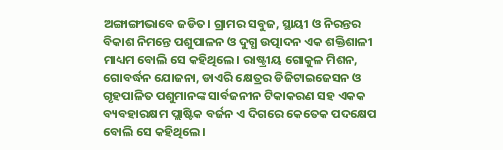ଅଙ୍ଗାଙ୍ଗୀଭାବେ ଜଡିତ। ଗ୍ରାମର ସବୁଜ, ସ୍ଥାୟୀ ଓ ନିରନ୍ତର ବିକାଶ ନିମନ୍ତେ ପଶୁପାଳନ ଓ ଦୁଗ୍ଧ ଉତ୍ପାଦନ ଏକ ଶକ୍ତିଶାଳୀ ମାଧ୍ୟମ ବୋଲି ସେ କହିଥିଲେ। ରାଷ୍ଟ୍ରୀୟ ଗୋକୁଳ ମିଶନ, ଗୋବର୍ଦ୍ଧନ ଯୋଜନା, ଡାଏରି କ୍ଷେତ୍ରର ଡିଜିଟାଇଜେସନ ଓ ଗୃହପାଳିତ ପଶୁମାନଙ୍କ ସାର୍ବଜନୀନ ଟିକାକରଣ ସହ ଏକକ ବ୍ୟବହାରକ୍ଷମ ପ୍ଲାଷ୍ଟିକ ବର୍ଜନ ଏ ଦିଗରେ କେତେକ ପଦକ୍ଷେପ ବୋଲି ସେ କହିଥିଲେ।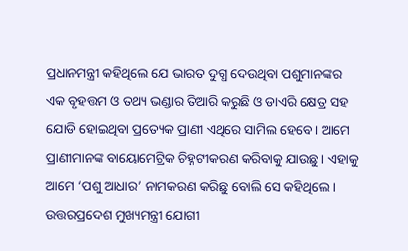ପ୍ରଧାନମନ୍ତ୍ରୀ କହିଥିଲେ ଯେ ଭାରତ ଦୁଗ୍ଧ ଦେଉଥିବା ପଶୁମାନଙ୍କର ଏକ ବୃହତ୍ତମ ଓ ତଥ୍ୟ ଭଣ୍ଡାର ତିଆରି କରୁଛି ଓ ଡାଏରି କ୍ଷେତ୍ର ସହ ଯୋଡି ହୋଇଥିବା ପ୍ରତ୍ୟେକ ପ୍ରାଣୀ ଏଥିରେ ସାମିଲ ହେବେ। ଆମେ ପ୍ରାଣୀମାନଙ୍କ ବାୟୋମେଟ୍ରିକ ଚିହ୍ନଟୀକରଣ କରିବାକୁ ଯାଉଛୁ। ଏହାକୁ ଆମେ ‘ପଶୁ ଆଧାର’ ନାମକରଣ କରିଛୁ ବୋଲି ସେ କହିଥିଲେ।
ଉତ୍ତରପ୍ରଦେଶ ମୁଖ୍ୟମନ୍ତ୍ରୀ ଯୋଗୀ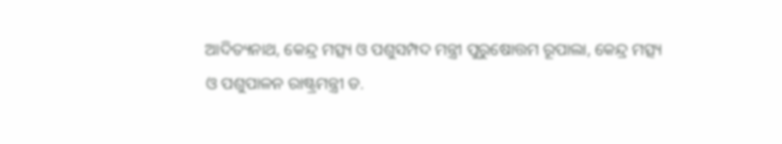ଆଦିତ୍ୟନାଥ, କେନ୍ଦ୍ର ମତ୍ସ୍ୟ ଓ ପଶୁସମ୍ପଦ ମନ୍ତ୍ରୀ ପୁରୁଷୋତ୍ତମ ରୂପାଲା, କେନ୍ଦ୍ର ମତ୍ସ୍ୟ ଓ ପଶୁପାଳନ ରାଷ୍ଟ୍ରମନ୍ତ୍ରୀ ଡ.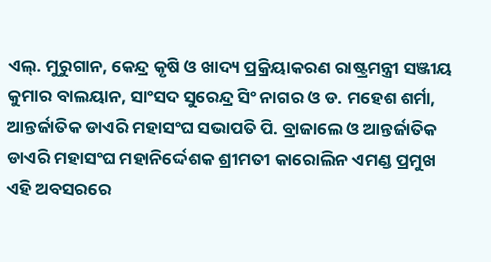ଏଲ୍. ମୁରୁଗାନ, କେନ୍ଦ୍ର କୃଷି ଓ ଖାଦ୍ୟ ପ୍ରକ୍ରିୟାକରଣ ରାଷ୍ଟ୍ରମନ୍ତ୍ରୀ ସଞ୍ଜୀୟ କୁମାର ବାଲୟାନ, ସାଂସଦ ସୁରେନ୍ଦ୍ର ସିଂ ନାଗର ଓ ଡ. ମହେଶ ଶର୍ମା, ଆନ୍ତର୍ଜାତିକ ଡାଏରି ମହାସଂଘ ସଭାପତି ପି. ବ୍ରାଜାଲେ ଓ ଆନ୍ତର୍ଜାତିକ ଡାଏରି ମହାସଂଘ ମହାନିର୍ଦ୍ଦେଶକ ଶ୍ରୀମତୀ କାରୋଲିନ ଏମଣ୍ଡ ପ୍ରମୁଖ ଏହି ଅବସରରେ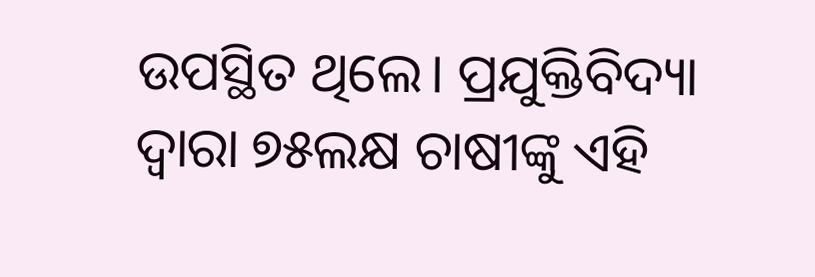ଉପସ୍ଥିତ ଥିଲେ। ପ୍ରଯୁକ୍ତିବିଦ୍ୟା ଦ୍ୱାରା ୭୫ଲକ୍ଷ ଚାଷୀଙ୍କୁ ଏହି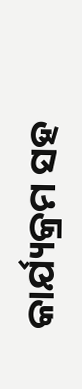କାର୍ଯ୍ୟକ୍ରମ ସହ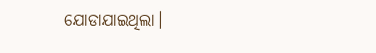ଯୋଡାଯାଇଥିଲା।